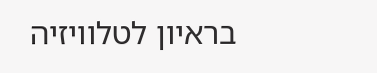בראיון לטלוויזיה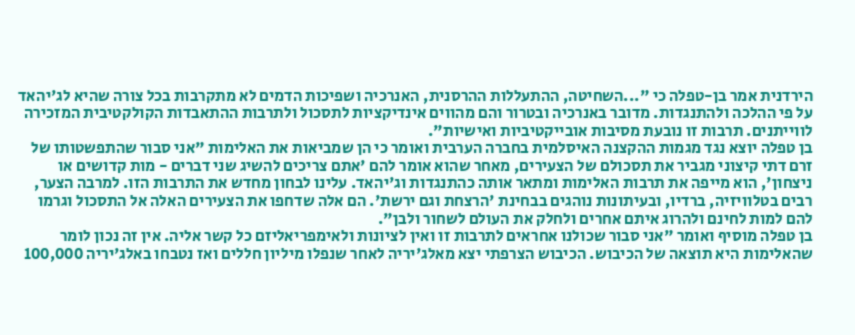הירדנית אמר בן-טפלה כי "...השחיטה, ההתעללות ההרסנית, האנרכיה ושפיכות הדמים לא מתקרבות בכל צורה שהיא לג'יהאד על פי ההלכה ולהתנגדות. מדובר באנרכיה ובטרור והם מהווים אינדיקציות לתסכול ולתרבות ההתאבדות הקולקטיבית המזכירה לווייתנים. תרבות זו נובעת מסיבות אובייקטיביות ואישיות".
בן טפלה יוצא נגד מגמות ההקצנה האיסלמית בחברה הערבית ואומר כי הן שמביאות את האלימות "אני סבור שהתפשטותו של זרם דתי קיצוני מגביר את תסכולם של הצעירים, מאחר שהוא אומר להם 'אתם צריכים להשיג שני דברים - מות קדושים או ניצחון', הוא מייפה את תרבות האלימות ומתאר אותה כהתנגדות וג'יהאד. עלינו לבחון מחדש את התרבות הזו. למרבה הצער, רבים בטלוויזיה, ברדיו, ובעיתונות נוהגים בבחינת 'הרצחת וגם ירשת'. הם אלה שדחפו את הצעירים האלה אל התסכול וגרמו להם למות לחינם ולהרוג איתם אחרים ולחלק את העולם לשחור ולבן".
בן טפלה מוסיף ואומר "אני סבור שכולנו אחראים לתרבות זו ואין לציונות ולאימפריאליזם כל קשר אליה. אין זה נכון לומר שהאלימות היא תוצאה של הכיבוש. הכיבוש הצרפתי יצא מאלג'יריה לאחר שנפלו מיליון חללים ואז נטבחו באלג'יריה 100,000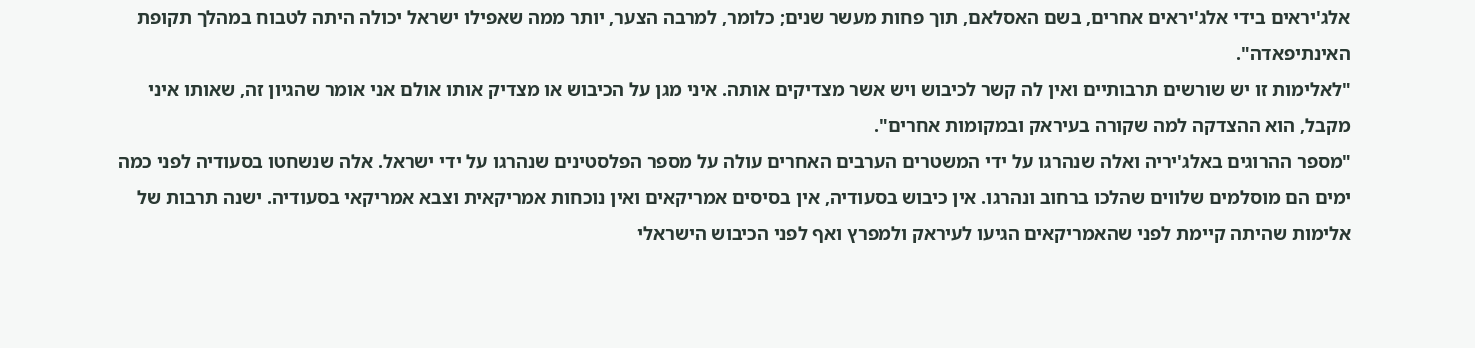אלג'יראים בידי אלג'יראים אחרים, בשם האסלאם, תוך פחות מעשר שנים; כלומר, למרבה הצער, יותר ממה שאפילו ישראל יכולה היתה לטבוח במהלך תקופת האינתיפאדה".
"לאלימות זו יש שורשים תרבותיים ואין לה קשר לכיבוש ויש אשר מצדיקים אותה. איני מגן על הכיבוש או מצדיק אותו אולם אני אומר שהגיון זה, שאותו איני מקבל, הוא ההצדקה למה שקורה בעיראק ובמקומות אחרים".
"מספר ההרוגים באלג'יריה ואלה שנהרגו על ידי המשטרים הערבים האחרים עולה על מספר הפלסטינים שנהרגו על ידי ישראל. אלה שנשחטו בסעודיה לפני כמה ימים הם מוסלמים שלווים שהלכו ברחוב ונהרגו. אין כיבוש בסעודיה, אין בסיסים אמריקאים ואין נוכחות אמריקאית וצבא אמריקאי בסעודיה. ישנה תרבות של אלימות שהיתה קיימת לפני שהאמריקאים הגיעו לעיראק ולמפרץ ואף לפני הכיבוש הישראלי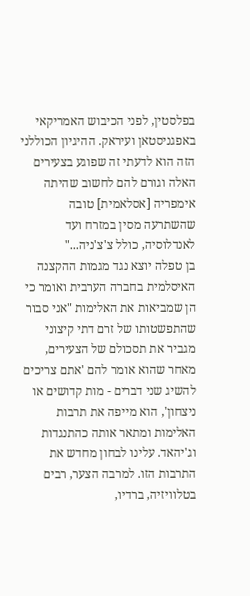בפלסטין, לפני הכיבוש האמריקאי באפגניסטאן ועיראק. ההיגיון הכוללני הזה הוא לדעתי זה שפוגע בצעירים האלה וגורם להם לחשוב שהיתה אימפריה [אסלאמית] טובה שהשתרעה מסין במזרח ועד לאנדלוסיה, כולל צ'צ'ניה..."
בן טפלה יוצא נגד מגמות ההקצנה האיסלמית בחברה הערבית ואומר כי הן שמביאות את האלימות "אני סבור שהתפשטותו של זרם דתי קיצוני מגביר את תסכולם של הצעירים, מאחר שהוא אומר להם 'אתם צריכים להשיג שני דברים - מות קדושים או ניצחון', הוא מייפה את תרבות האלימות ומתאר אותה כהתנגדות וג'יהאד. עלינו לבחון מחדש את התרבות הזו. למרבה הצער, רבים בטלוויזיה, ברדיו,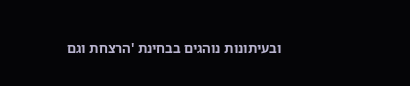ובעיתונות נוהגים בבחינת 'הרצחת וגם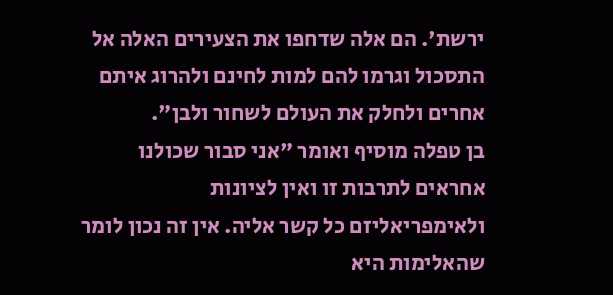ירשת'. הם אלה שדחפו את הצעירים האלה אל התסכול וגרמו להם למות לחינם ולהרוג איתם אחרים ולחלק את העולם לשחור ולבן".
בן טפלה מוסיף ואומר "אני סבור שכולנו אחראים לתרבות זו ואין לציונות ולאימפריאליזם כל קשר אליה. אין זה נכון לומר שהאלימות היא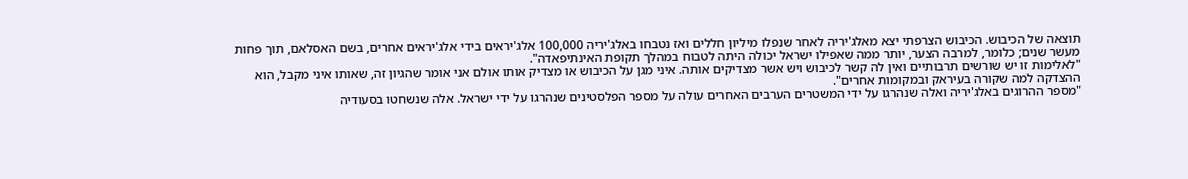תוצאה של הכיבוש. הכיבוש הצרפתי יצא מאלג'יריה לאחר שנפלו מיליון חללים ואז נטבחו באלג'יריה 100,000 אלג'יראים בידי אלג'יראים אחרים, בשם האסלאם, תוך פחות מעשר שנים; כלומר, למרבה הצער, יותר ממה שאפילו ישראל יכולה היתה לטבוח במהלך תקופת האינתיפאדה".
"לאלימות זו יש שורשים תרבותיים ואין לה קשר לכיבוש ויש אשר מצדיקים אותה. איני מגן על הכיבוש או מצדיק אותו אולם אני אומר שהגיון זה, שאותו איני מקבל, הוא ההצדקה למה שקורה בעיראק ובמקומות אחרים".
"מספר ההרוגים באלג'יריה ואלה שנהרגו על ידי המשטרים הערבים האחרים עולה על מספר הפלסטינים שנהרגו על ידי ישראל. אלה שנשחטו בסעודיה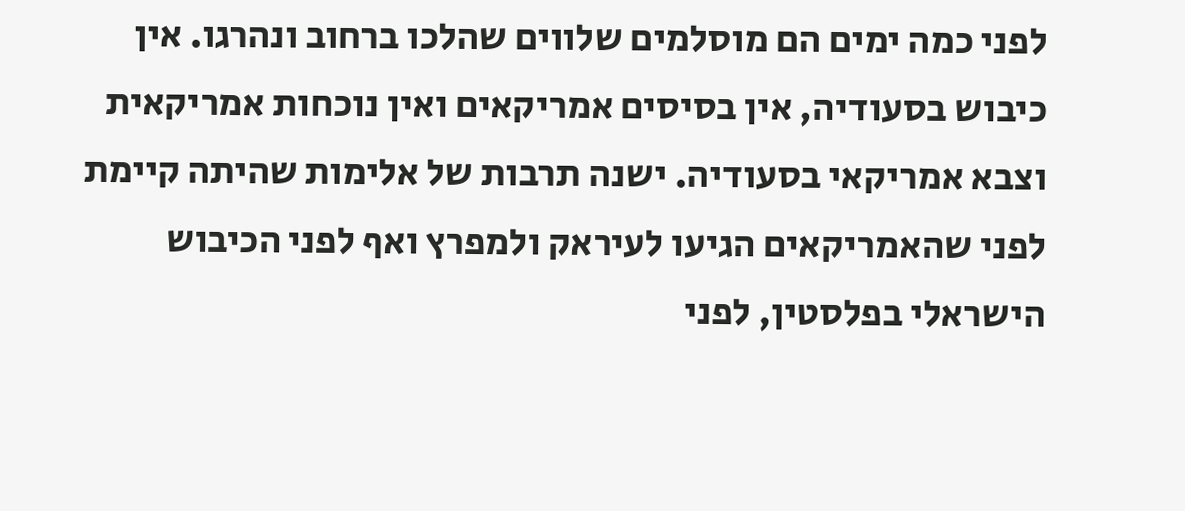לפני כמה ימים הם מוסלמים שלווים שהלכו ברחוב ונהרגו. אין כיבוש בסעודיה, אין בסיסים אמריקאים ואין נוכחות אמריקאית וצבא אמריקאי בסעודיה. ישנה תרבות של אלימות שהיתה קיימת לפני שהאמריקאים הגיעו לעיראק ולמפרץ ואף לפני הכיבוש הישראלי בפלסטין, לפני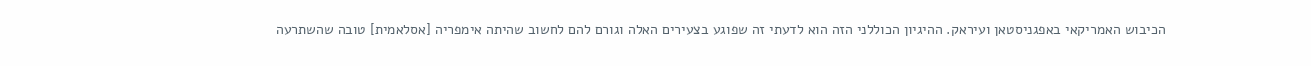הכיבוש האמריקאי באפגניסטאן ועיראק. ההיגיון הכוללני הזה הוא לדעתי זה שפוגע בצעירים האלה וגורם להם לחשוב שהיתה אימפריה [אסלאמית] טובה שהשתרעה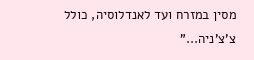מסין במזרח ועד לאנדלוסיה, כולל צ'צ'ניה..."